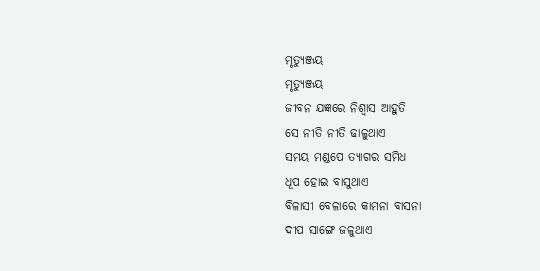ମୃତ୍ୟୁଞ୍ଜୟ
ମୃତ୍ୟୁଞ୍ଜୟ
ଜୀବନ ଯଜ୍ଞରେ ନିଶ୍ୱାସ ଆହୁତି
ସେ ନୀତି ନୀତି ଢାଳୁଥାଏ
ସମୟ ମଣ୍ଡପେ ତ୍ୟାଗର ସମିଧ
ଧୂପ ହୋଇ ବାସୁଥାଏ
ବିଳାସୀ ବେଳାରେ କାମନା ବାସନା
ଦୀପ ସାଙ୍ଗେ ଜଳୁଥାଏ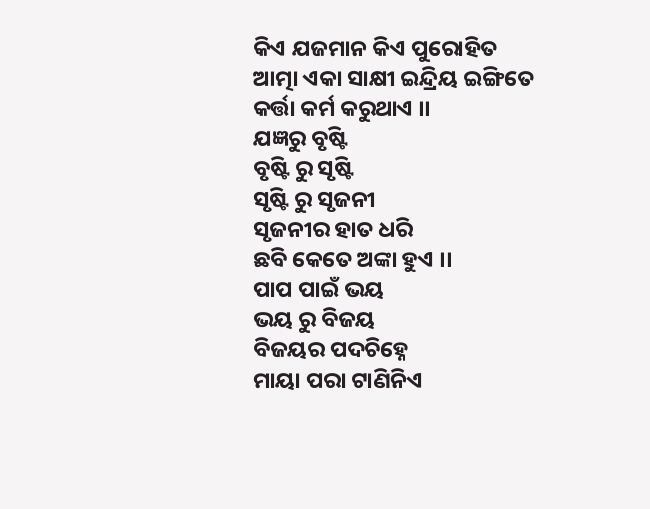କିଏ ଯଜମାନ କିଏ ପୁରୋହିତ
ଆତ୍ମା ଏକା ସାକ୍ଷୀ ଇନ୍ଦ୍ରିୟ ଇଙ୍ଗିତେ
କର୍ତ୍ତା କର୍ମ କରୁଥାଏ ।।
ଯଜ୍ଞରୁ ବୃଷ୍ଟି
ବୃଷ୍ଟି ରୁ ସୃଷ୍ଟି
ସୃଷ୍ଟି ରୁ ସୃଜନୀ
ସୃଜନୀର ହାତ ଧରି
ଛବି କେତେ ଅଙ୍କା ହୁଏ ।।
ପାପ ପାଇଁ ଭୟ
ଭୟ ରୁ ବିଜୟ
ବିଜୟର ପଦଚିହ୍ନେ
ମାୟା ପରା ଟାଣିନିଏ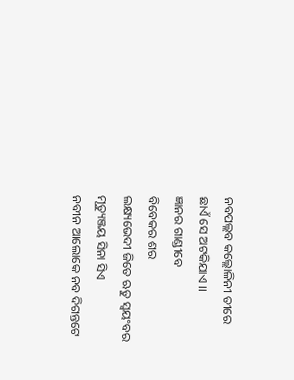ନବପଲ୍ଲବ କଲ୍ଲୋଳିନୀ ତୀରେ
ଛାଏଁ ସେ ଅଟକିଯାଏ ।।
ଜ୍ଞାନର ଗାଣ୍ଡୀବେ
ବିବେକର ଶର
ଲକ୍ଷ୍ୟଭେଦୀ ଜିତେ ଋତୁ ସ୍ୱୟଂବର
ମୃତ୍ୟୁଞ୍ଜୟ ସିନା ସିଏ
ନବୀନ ଆଲୋକେ ନବ ଦିଗନ୍ତଟେ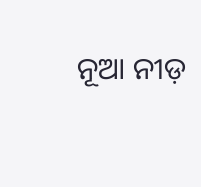ନୂଆ ନୀଡ଼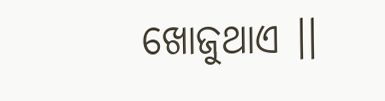ଖୋଜୁଥାଏ ।।